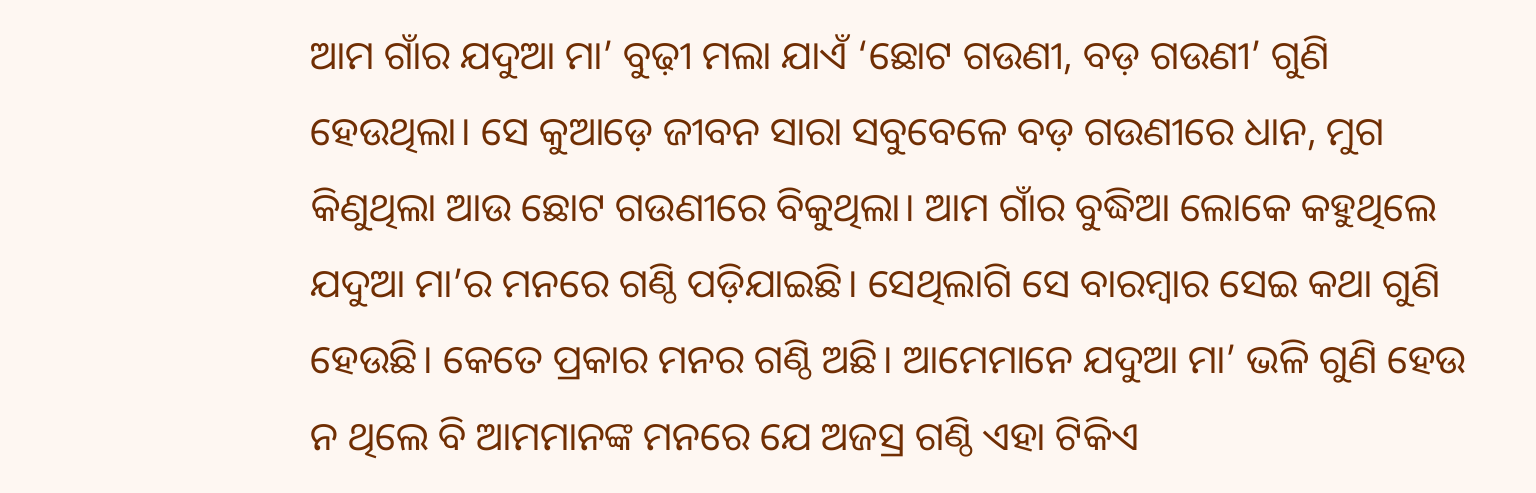ଆମ ଗାଁର ଯଦୁଆ ମା’ ବୁଢ଼ୀ ମଲା ଯାଏଁ ‘ଛୋଟ ଗଉଣୀ, ବଡ଼ ଗଉଣୀ’ ଗୁଣି ହେଉଥିଲା। ସେ କୁଆଡ଼େ ଜୀବନ ସାରା ସବୁବେଳେ ବଡ଼ ଗଉଣୀରେ ଧାନ, ମୁଗ କିଣୁଥିଲା ଆଉ ଛୋଟ ଗଉଣୀରେ ବିକୁଥିଲା। ଆମ ଗାଁର ବୁଦ୍ଧିଆ ଲୋକେ କହୁଥିଲେ ଯଦୁଆ ମା’ର ମନରେ ଗଣ୍ଠି ପଡ଼ିଯାଇଛି। ସେଥିଲାଗି ସେ ବାରମ୍ବାର ସେଇ କଥା ଗୁଣି ହେଉଛି। କେତେ ପ୍ରକାର ମନର ଗଣ୍ଠି ଅଛି। ଆମେମାନେ ଯଦୁଆ ମା’ ଭଳି ଗୁଣି ହେଉ ନ ଥିଲେ ବି ଆମମାନଙ୍କ ମନରେ ଯେ ଅଜସ୍ର ଗଣ୍ଠି ଏହା ଟିକିଏ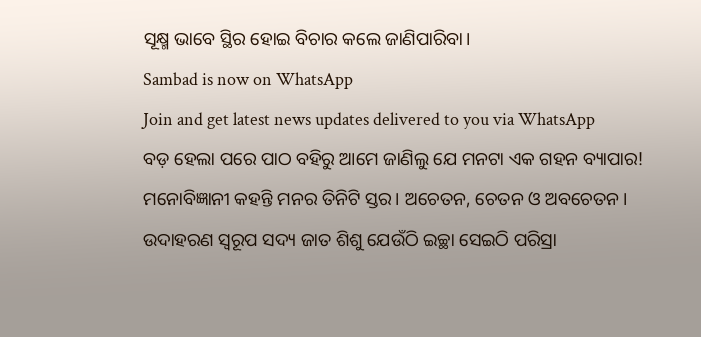ସୂକ୍ଷ୍ମ ଭାବେ ସ୍ଥିର ହୋଇ ବିଚାର କଲେ ଜାଣିପାରିବା।
Sambad is now on WhatsApp
Join and get latest news updates delivered to you via WhatsApp
ବଡ଼ ହେଲା ପରେ ପାଠ ବହିରୁ ଆମେ ଜାଣିଲୁ ଯେ ମନଟା ଏକ ଗହନ ବ୍ୟାପାର! ମନୋବିଜ୍ଞାନୀ କହନ୍ତି ମନର ତିନିଟି ସ୍ତର। ଅଚେତନ, ଚେତନ ଓ ଅବଚେତନ। ଉଦାହରଣ ସ୍ବରୂପ ସଦ୍ୟ ଜାତ ଶିଶୁ ଯେଉଁଠି ଇଚ୍ଛା ସେଇଠି ପରିସ୍ରା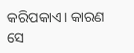କରିପକାଏ। କାରଣ ସେ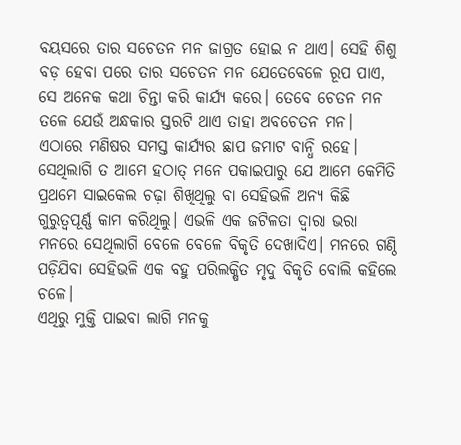ବୟସରେ ତାର ସଚେତନ ମନ ଜାଗ୍ରତ ହୋଇ ନ ଥାଏ। ସେହି ଶିଶୁ ବଡ଼ ହେବା ପରେ ତାର ସଚେତନ ମନ ଯେତେବେଳେ ରୂପ ପାଏ, ସେ ଅନେକ କଥା ଚିନ୍ତା କରି କାର୍ଯ୍ୟ କରେ। ତେବେ ଚେତନ ମନ ତଳେ ଯେଉଁ ଅନ୍ଧକାର ସ୍ତରଟି ଥାଏ ତାହା ଅବଚେତନ ମନ। ଏଠାରେ ମଣିଷର ସମସ୍ତ କାର୍ଯ୍ୟର ଛାପ ଜମାଟ ବାନ୍ଧି ରହେ। ସେଥିଲାଗି ତ ଆମେ ହଠାତ୍ ମନେ ପକାଇପାରୁ ଯେ ଆମେ କେମିତି ପ୍ରଥମେ ସାଇକେଲ ଚଢ଼ା ଶିଖିଥିଲୁ ବା ସେହିଭଳି ଅନ୍ୟ କିଛି ଗୁରୁତ୍ବପୂର୍ଣ୍ଣ କାମ କରିଥିଲୁ। ଏଭଳି ଏକ ଜଟିଳତା ଦ୍ବାରା ଭରା ମନରେ ସେଥିଲାଗି ବେଳେ ବେଳେ ବିକୃତି ଦେଖାଦିଏ। ମନରେ ଗଣ୍ଠି ପଡ଼ିଯିବା ସେହିଭଳି ଏକ ବହୁ ପରିଲକ୍ଷିତ ମୃଦୁ ବିକୃତି ବୋଲି କହିଲେ ଚଳେ।
ଏଥିରୁ ମୁକ୍ତି ପାଇବା ଲାଗି ମନକୁ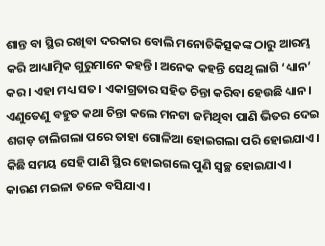ଶାନ୍ତ ବା ସ୍ଥିର ରଖିବା ଦରକାର ବୋଲି ମନୋଚିକିତ୍ସକଙ୍କ ଠାରୁ ଆରମ୍ଭ କରି ଆଧ୍ୟାତ୍ମିକ ଗୁରୁମାନେ କହନ୍ତି। ଅନେକ କହନ୍ତି ସେଥି ଲାଗି ‘ଧ୍ୟାନ’ କର। ଏହା ମଧ୍ୟ ସତ। ଏକାଗ୍ରତାର ସହିତ ଚିନ୍ତା କରିବା ହେଉଛି ଧ୍ୟାନ। ଏଣୁତେଣୁ ବହୁତ କଥା ଚିନ୍ତା କଲେ ମନଟା ଜମିଥିବା ପାଣି ଭିତର ଦେଇ ଶଗଡ଼ ଚାଲିଗଲା ପରେ ତାହା ଗୋଳିଆ ହୋଇଗଲା ପରି ହୋଇଯାଏ। କିଛି ସମୟ ସେହି ପାଣି ସ୍ଥିର ହୋଇଗଲେ ପୁଣି ସ୍ବଚ୍ଛ ହୋଇଯାଏ। କାରଣ ମଇଳା ତଳେ ବସିଯାଏ।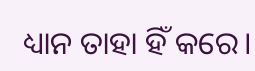ଧ୍ୟାନ ତାହା ହିଁ କରେ।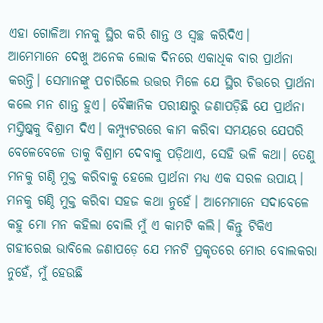ଏହା ଗୋଳିଆ ମନକୁ ସ୍ଥିର କରି ଶାନ୍ତ ଓ ସ୍ବଚ୍ଛ କରିଦିଏ।
ଆମେମାନେ ଦେଖୁ ଅନେକ ଲୋକ ଦିନରେ ଏକାଧିକ ବାର ପ୍ରାର୍ଥନା କରନ୍ତି। ସେମାନଙ୍କୁ ପଚାରିଲେ ଉତ୍ତର ମିଳେ ଯେ ସ୍ଥିର ଚିତ୍ତରେ ପ୍ରାର୍ଥନା କଲେ ମନ ଶାନ୍ତ ହୁଏ। ବୈଜ୍ଞାନିକ ପରୀକ୍ଷାରୁ ଜଣାପଡ଼ିଛି ଯେ ପ୍ରାର୍ଥନା ମସ୍ତିଷ୍କକୁ ବିଶ୍ରାମ ଦିଏ। କମ୍ପ୍ୟୁଟରରେ କାମ କରିବା ସମୟରେ ଯେପରି ବେଳେବେଳେ ତାକୁ ବିଶ୍ରାମ ଦେବାକୁ ପଡ଼ିଥାଏ, ସେହି ଭଳି କଥା। ତେଣୁ ମନକୁ ଗଣ୍ଠି ମୁକ୍ତ କରିବାକୁ ହେଲେ ପ୍ରାର୍ଥନା ମଧ୍ୟ ଏକ ସରଳ ଉପାୟ।
ମନକୁ ଗଣ୍ଠି ମୁକ୍ତ କରିବା ସହଜ କଥା ନୁହେଁ। ଆମେମାନେ ସଦାବେଳେ କହୁ ମୋ ମନ କହିଲା ବୋଲି ମୁଁ ଏ କାମଟି କଲି। କିନ୍ତୁ ଟିକିଏ ଗହୀରେଇ ଭାବିଲେ ଜଣାପଡ଼େ ଯେ ମନଟି ପ୍ରକୃତରେ ମୋର ବୋଲକରା ନୁହେଁ, ମୁଁ ହେଉଛି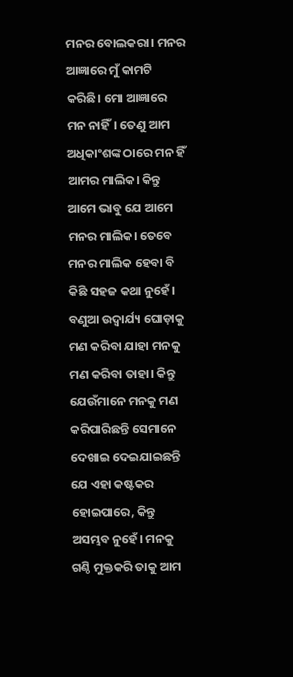ମନର ବୋଲକରା। ମନର ଆଜ୍ଞାରେ ମୁଁ କାମଟି କରିଛି। ମୋ ଆଜ୍ଞାରେ ମନ ନାହିଁ। ତେଣୁ ଆମ ଅଧିକାଂଶଙ୍କ ଠାରେ ମନ ହିଁ ଆମର ମାଲିକ। କିନ୍ତୁ ଆମେ ଭାବୁ ଯେ ଆମେ ମନର ମାଲିକ। ତେବେ ମନର ମାଲିକ ହେବା ବି କିଛି ସହଜ କଥା ନୁହେଁ। ବଣୁଆ ଉଦ୍ବାର୍ଯ୍ୟ ଘୋଡ଼ାକୁ ମଣ କରିବା ଯାହା ମନକୁ ମଣ କରିବା ତାହା। କିନ୍ତୁ ଯେଉଁମାନେ ମନକୁ ମଣ କରିପାରିଛନ୍ତି ସେମାନେ ଦେଖାଇ ଦେଇଯାଇଛନ୍ତି ଯେ ଏହା କଷ୍ଟକର ହୋଇପାରେ, କିନ୍ତୁ ଅସମ୍ଭବ ନୁହେଁ। ମନକୁ ଗଣ୍ଠି ମୁକ୍ତକରି ତାକୁ ଆମ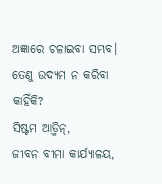ଅଜ୍ଞାରେ ଚଳାଇବା ସମ୍ଭବ। ତେଣୁ ଉଦ୍ୟମ ନ କରିବା କାହିଁକି?
ସିଷ୍ଟମ ଆଡ଼୍ମିନ୍,
ଜୀବନ ବୀମା କାର୍ଯ୍ୟାଳୟ,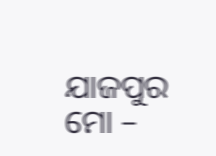ଯାଜପୁର
ମୋ –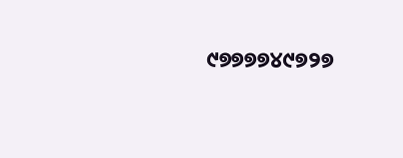୯୭୭୭୭୪୯୭୨୭